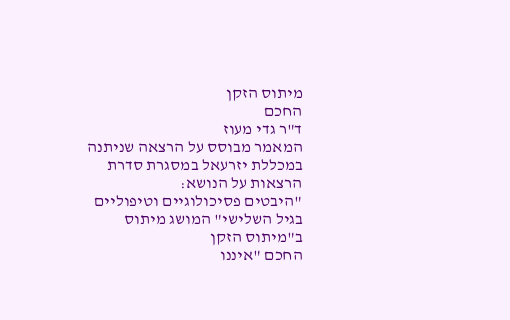מיתוס הזקן
החכם
ד"ר גדי מעוז
המאמר מבוסס על הרצאה שניתנה במכללת יזרעאל במסגרת סדרת הרצאות על הנושא:
"היבטים פסיכולוגיים וטיפוליים בגיל השלישי" המושג מיתוס ב"מיתוס הזקן
החכם "איננו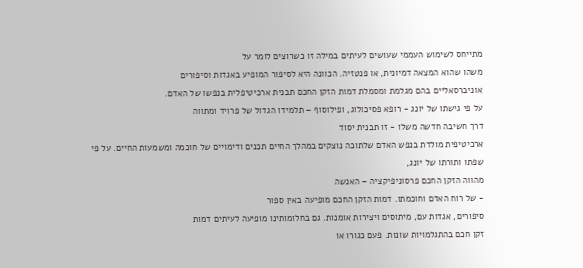מתייחס לשימוש העממי שעושים לעיתים במילה זו כשרוצים לומר על
משהו שהוא המצאה דמיונית, או פנטזיה. הכוונה היא לסיפור המופיע באגדות וסיפורים
אוניברסאליים בהם מגלמת ומסמלת דמות הזקן החכם תבנית ארכיטיפלית בנפשו של האדם.
על פי גישתו של יונג - רופא פסיכולוג, ופילוסוף – תלמידו הגדול של פרויד ומתווה
דרך חשיבה חדשה משלו - זו תבנית יסוד
ארכיטיפית מולדת בנפש האדם שלתוכה נוצקים במהלך החיים תכנים ודימויים של חוכמה ומשמעות החיים. על פי שפתו ותורתו של יונג,
מהווה הזקן החכם פרסוניפיקציה – האנשה
- של רוח האדם וחוכמתו. דמות הזקן החכם מופיעה באין ספור
סיפורים, אגדות עם, מיתוסים ויצירות אומנות. גם בחלומותינו מופיעה לעיתים דמות
זקן חכם בהתגלמויות שונות. פעם כגורו או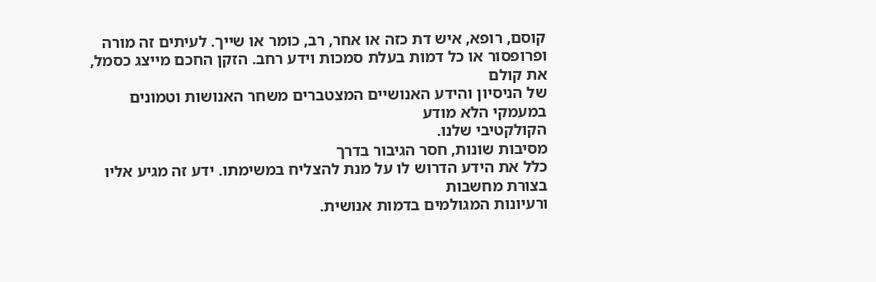קוסם, רופא, איש דת כזה או אחר, רב, כומר או שייך. לעיתים זה מורה
ופרופסור או כל דמות בעלת סמכות וידע רחב. הזקן החכם מייצג כסמל, את קולם
של הניסיון והידע האנושיים המצטברים משחר האנושות וטמונים במעמקי הלא מודע
הקולקטיבי שלנו.
מסיבות שונות, חסר הגיבור בדרך
כלל את הידע הדרוש לו על מנת להצליח במשימתו. ידע זה מגיע אליו בצורת מחשבות
ורעיונות המגולמים בדמות אנושית.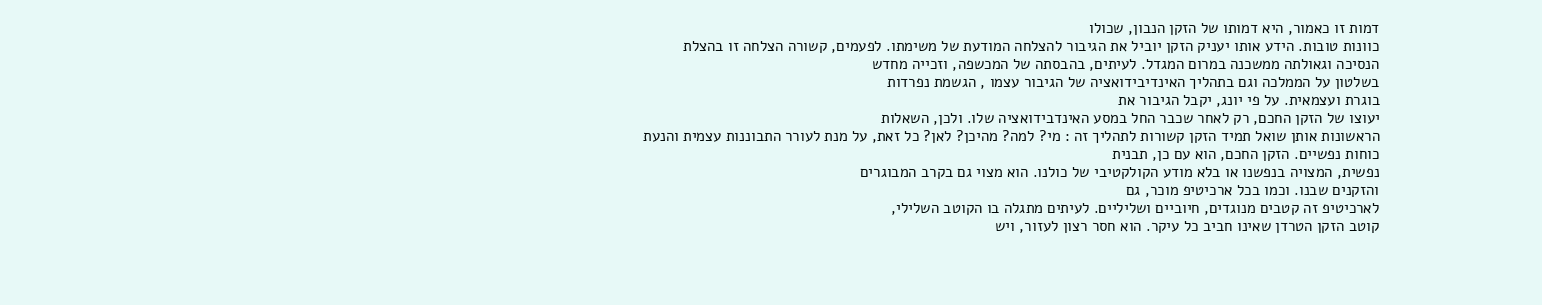דמות זו כאמור, היא דמותו של הזקן הנבון, שכולו
כוונות טובות. הידע אותו יעניק הזקן יוביל את הגיבור להצלחה המודעת של משימתו. לפעמים, קשורה הצלחה זו בהצלת
הנסיכה וגאולתה ממשכנה במרום המגדל. לעיתים, בהבסתה של המכשפה, וזכייה מחדש
בשלטון על הממלכה וגם בתהליך האינדיבידואציה של הגיבור עצמו , הגשמת נפרדות
בוגרת ועצמאית. על פי יונג, יקבל הגיבור את
יעוצו של הזקן החכם, רק לאחר שכבר החל במסע האינדבידואציה שלו. ולכן, השאלות
הראשונות אותן שואל תמיד הזקן קשורות לתהליך זה : מי? למה? מהיכן? לאן? כל זאת, על מנת לעורר התבוננות עצמית והנעת
כוחות נפשיים. הזקן החכם, הוא עם כן, תבנית
נפשית, המצויה בנפשנו או בלא מודע הקולקטיבי של כולנו. הוא מצוי גם בקרב המבוגרים
והזקנים שבנו. וכמו בכל ארכיטיפ מוכר, גם
לארכיטיפ זה קטבים מנוגדים, חיוביים ושליליים. לעיתים מתגלה בו הקוטב השלילי,
קוטב הזקן הטרדן שאינו חביב כל עיקר. הוא חסר רצון לעזור, ויש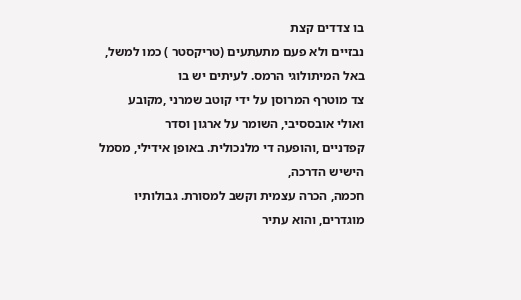בו צדדים קצת
נבזיים ולא פעם מתעתעים (טריקסטר ) כמו למשל, באל המיתולוגי הרמס. לעיתים יש בו
צד מוטרף המרוסן על ידי קוטב שמרני ,מקובע ואולי אובססיבי, השומר על ארגון וסדר
קפדניים ,והופעה די מלנכולית. באופן אידילי, מסמל הישיש הדרכה,
חכמה, הכרה עצמית וקשב למסורת. גבולותיו מוגדרים, והוא עתיר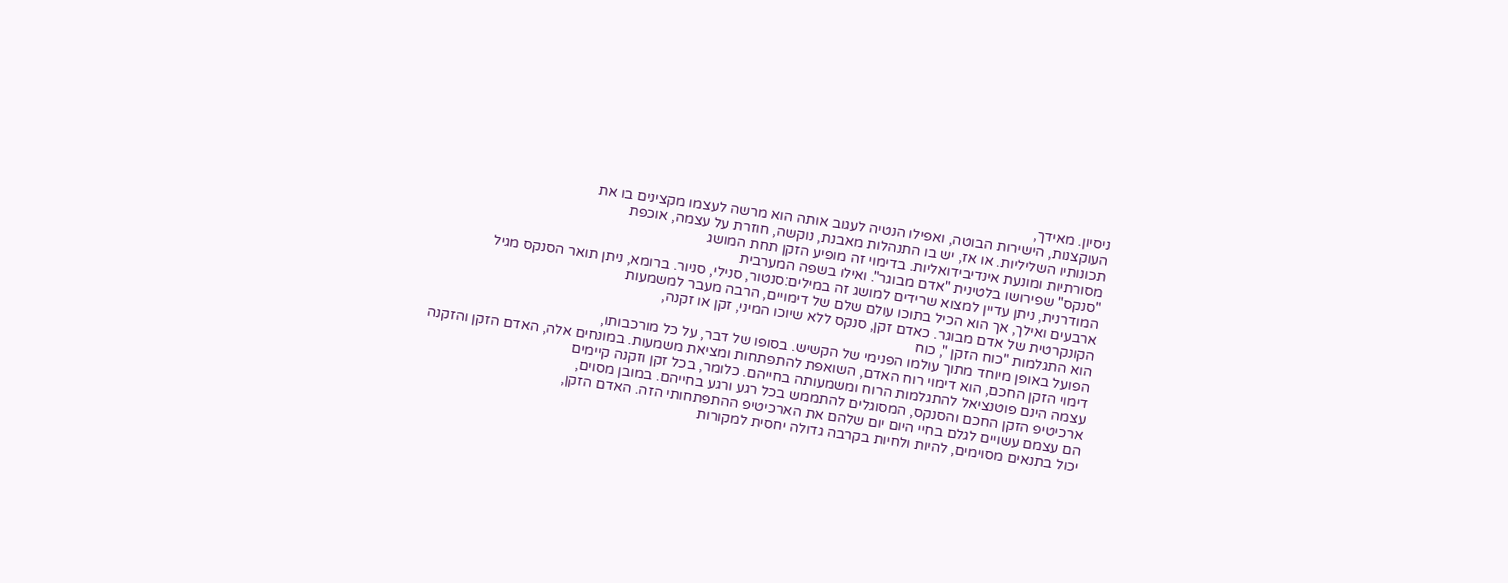ניסיון. מאידך,
העוקצנות, הישירות הבוטה, ואפילו הנטיה לעגוב אותה הוא מרשה לעצמו מקצינים בו את
תכונותיו השליליות. או אז, יש בו התנהלות מאבנת, נוקשה, חוזרת על עצמה, אוכפת
מסורתיות ומונעת אינדיבידואליות. בדימוי זה מופיע הזקן תחת המושג
"סנקס" שפירושו בלטינית "אדם מבוגר". ואילו בשפה המערבית
המודרנית, ניתן עדיין למצוא שרידים למושג זה במילים:סנטור, סנילי, סניור. ברומא, ניתן תואר הסנקס מגיל
ארבעים ואילך, אך הוא הכיל בתוכו עולם שלם של דימויים, הרבה מעבר למשמעות
הקונקרטית של אדם מבוגר. כאדם זקן, סנקס ללא שיוכו המיני, זקן או זקנה,
הוא התגלמות "כוח הזקן ", כוח
הפועל באופן מיוחד מתוך עולמו הפנימי של הקשיש. בסופו של דבר, על כל מורכבותו,
דימוי הזקן החכם, הוא דימוי רוח האדם, השואפת להתפתחות ומציאת משמעות. במונחים אלה, האדם הזקן והזקנה
עצמה הינם פוטנציאל להתגלמות הרוח ומשמעותה בחייהם. כלומר, בכל זקן וזקנה קיימים
ארכיטיפ הזקן החכם והסנקס, המסוגלים להתממש בכל רגע ורגע בחייהם. במובן מסוים,
הם עצמם עשויים לגלם בחיי היום יום שלהם את הארכיטיפ ההתפתחותי הזה. האדם הזקן,
יכול בתנאים מסוימים, להיות ולחיות בקרבה גדולה יחסית למקורות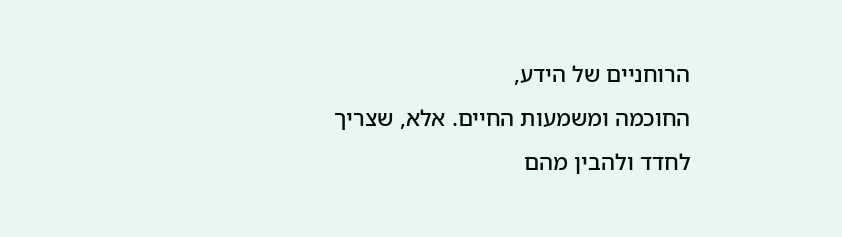הרוחניים של הידע,
החוכמה ומשמעות החיים. אלא, שצריך לחדד ולהבין מהם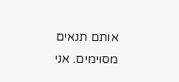אותם תנאים מסוימים. אני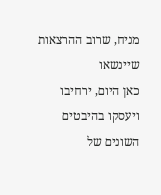מניח, שרוב ההרצאות שיינשאו
כאן היום, ירחיבו ויעסקו בהיבטים השונים של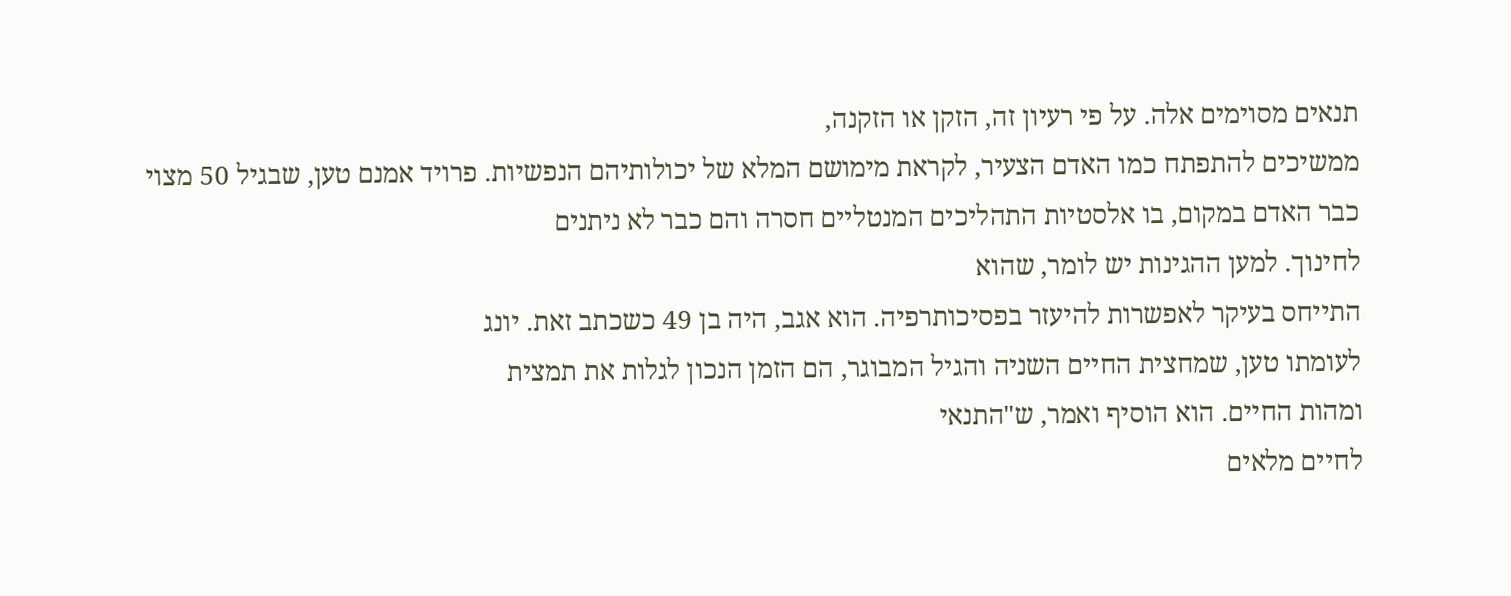תנאים מסוימים אלה. על פי רעיון זה, הזקן או הזקנה,
ממשיכים להתפתח כמו האדם הצעיר, לקראת מימושם המלא של יכולותיהם הנפשיות. פרויד אמנם טען, שבגיל 50 מצוי
כבר האדם במקום, בו אלסטיות התהליכים המנטליים חסרה והם כבר לא ניתנים
לחינוך. למען ההגינות יש לומר, שהוא
התייחס בעיקר לאפשרות להיעזר בפסיכותרפיה. הוא אגב, היה בן 49 כשכתב זאת. יונג
לעומתו טען, שמחצית החיים השניה והגיל המבוגר, הם הזמן הנכון לגלות את תמצית
ומהות החיים. הוא הוסיף ואמר, ש"התנאי
לחיים מלאים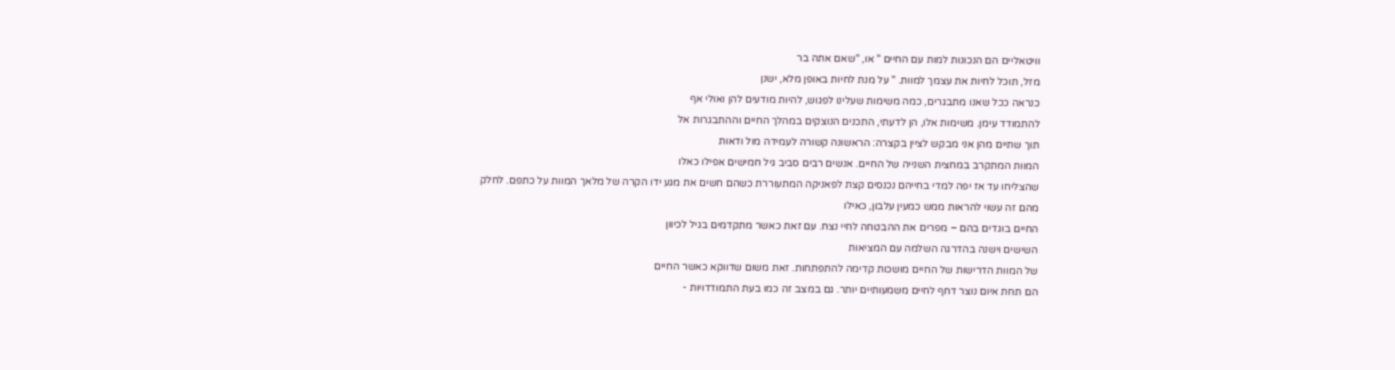וויטאליים הם הנכונות למות עם החיים " או, "שאם אתה בר
מזל, תוכל לחיות את עצמך למוות. " על מנת לחיות באופן מלא, ישנן
כנראה ככל שאנו מתבגרים, כמה משימות שעלינו לפגוש, להיות מודעים להן ואולי אף
להתמודד עימן. משימות אלו, הן לדעתי, התכנים הנוצקים במהלך החיים וההתבגרות אל
תוך שתיים מהן אני מבקש לציין בקצרה: הראשונה קשורה לעמידה מול ודאות
המוות המתקרב במחצית השנייה של החיים. אנשים רבים סביב גיל חמישים אפילו כאלו
שהצליחו עד אז יפה למדי בחייהם נכנסים קצת לפאניקה המתעוררת כשהם חשים את מגע ידו הקרה של מלאך המוות על כתפם. לחלק
מהם זה עשוי להראות ממש כמעין עלבון, כאילו
החיים בוגדים בהם – מפרים את ההבטחה לחיי נצח. עם זאת כאשר מתקדמים בגיל לכיוון
השישים וישנה בהדרגה השלמה עם המציאות
של המוות הדרישות של החיים מושכות קדימה להתפתחות. זאת משום שדווקא כאשר החיים
הם תחת איום נוצר דחף לחיים משמעותיים יותר. גם במצב זה כמו בעת התמודדויות -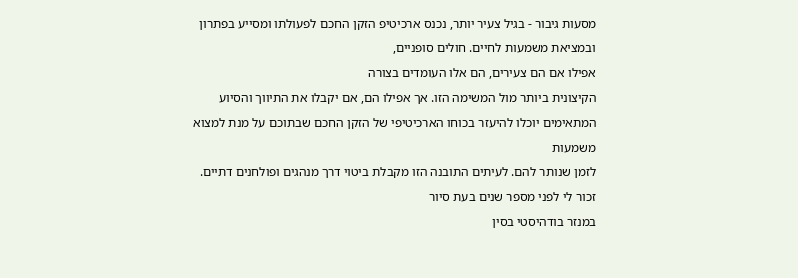מסעות גיבור - בגיל צעיר יותר, נכנס ארכיטיפ הזקן החכם לפעולתו ומסייע בפתרון
ובמציאת משמעות לחיים. חולים סופניים,
אפילו אם הם צעירים, הם אלו העומדים בצורה
הקיצונית ביותר מול המשימה הזו. אך אפילו הם, אם יקבלו את התיווך והסיוע
המתאימים יוכלו להיעזר בכוחו הארכיטיפי של הזקן החכם שבתוכם על מנת למצוא משמעות
לזמן שנותר להם. לעיתים התובנה הזו מקבלת ביטוי דרך מנהגים ופולחנים דתיים. זכור לי לפני מספר שנים בעת סיור
במנזר בודהיסטי בסין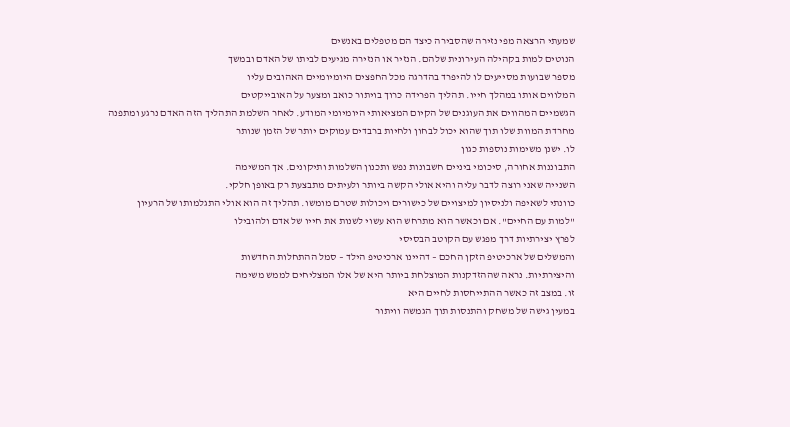שמעתי הרצאה מפי נזירה שהסבירה כיצד הם מטפלים באנשים
הנוטים למות בקהילה העירונית שלהם. הנזיר או הנזירה מגיעים לביתו של האדם ובמשך
מספר שבועות מסייעים לו להיפרד בהדרגה מכל החפצים היומיומיים האהובים עליו
המלווים אותו במהלך חייו. תהליך הפרידה כרוך בויתור כואב ומצער על האובייקטים
הגשמיים המהווים את העוגנים של הקיום המציאותי היומיומי המודע. לאחר השלמת התהליך הזה האדם נרגע ומתפנה
מחרדת המוות שלו תוך שהוא יכול לבחון ולחיות ברבדים עמוקים יותר של הזמן שנותר
לו. ישנן משימות נוספות כגון
התבוננות אחורה, סיכומי ביניים חשבונות נפש ותכנון השלמות ותיקונים. אך המשימה
השנייה שאני רוצה לדבר עליה והיא אולי הקשה ביותר ולעיתים מתבצעת רק באופן חלקי.
כוונתי לשאיפה ולניסיון למיצויים של כישורים ויכולות שטרם מומשו. תהליך זה הוא אולי התגלמותו של הרעיון
"למות עם החיים". אם וכאשר הוא מתרחש הוא עשוי לשנות את חייו של אדם ולהובילו
לפרץ יצירתיות דרך מפגש עם הקוטב הבסיסי
והמשלים של ארכיטיפ הזקן החכם – דהיינו ארכיטיפ הילד – סמל ההתחלות החדשות
והיצירתיות. נראה שההזדקנות המוצלחת ביותר היא של אלו המצליחים לממש משימה
זו. במצב זה כאשר ההתייחסות לחיים היא
במעין גישה של משחק והתנסות תוך הגמשה וויתור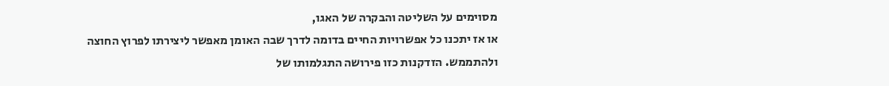מסוימים על השליטה והבקרה של האגו,
או אז יתכנו כל אפשרויות החיים בדומה לדרך שבה האומן מאפשר ליצירתו לפרוץ החוצה
ולהתממש. הזדקנות כזו פירושה התגלמותו של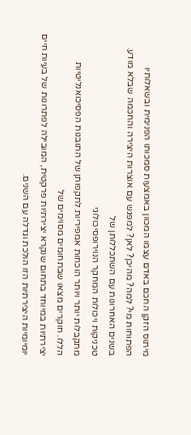מיתוס הזקן החכם באדם עצמו המכוון באמצעות סמכותו הפנימית ובשאלותיו
הפתוחות מי? למה? מהיכן? לאן? למפגש עם אוצרות היצירה והחכמה שבלא מודע. בשנים האחרונות עם השתכללותן של
טכניקות ויכולות המחקר הנוירופסיכולוגי
מתקבלות יותר ויותר הוכחות אמפיריות לתקפותן של התובנות הפסיכואנליטיות
הללו. חוקרים מצאו שבתחומים מסוימים של
יצירתיות במיוחד בתחום שנקרא יצירתיות פרקטית, המובילה לפתרונות של בעיות חיים
יומיומיות היצירתיות הזו הולכת וגדלה עם השנים.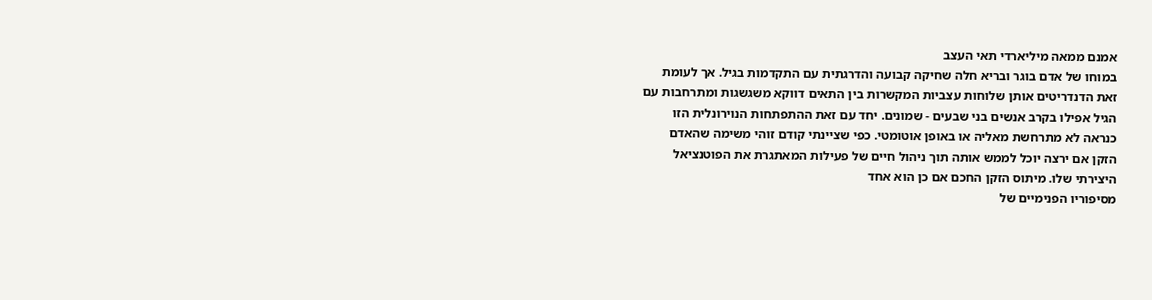אמנם ממאה מיליארדי תאי העצב
במוחו של אדם בוגר ובריא חלה שחיקה קבועה והדרגתית עם התקדמות בגיל. אך לעומת
זאת הדנדריטים אותן שלוחות עצביות המקשרות בין התאים דווקא משגשגות ומתרחבות עם
הגיל אפילו בקרב אנשים בני שבעים - שמונים. יחד עם זאת ההתפתחות הנוירונלית הזו
כנראה לא מתרחשת מאליה או באופן אוטומטי. כפי שציינתי קודם זוהי משימה שהאדם
הזקן אם ירצה יוכל לממש אותה תוך ניהול חיים של פעילות המאתגרת את הפוטנציאל
היצירתי שלו. מיתוס הזקן החכם אם כן הוא אחד
מסיפוריו הפנימיים של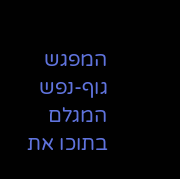המפגש גוף-נפש המגלם בתוכו את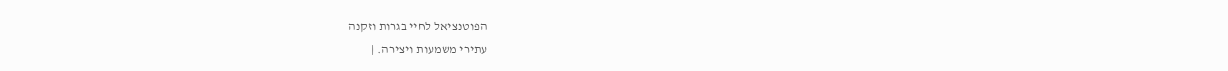הפוטנציאל לחיי בגרות וזקנה
עתירי משמעות ויצירה. |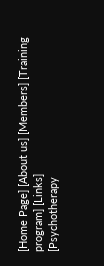[Home Page] [About us] [Members] [Training program] [Links]
[Psychotherapy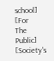school] [For
The Public] [Society's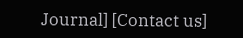Journal] [Contact us]